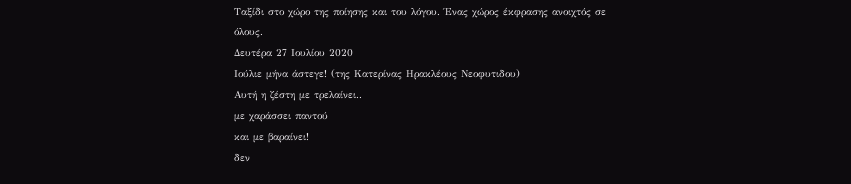Ταξίδι στο χώρο της ποίησης και του λόγου. Ένας χώρος έκφρασης ανοιχτός σε όλους.
Δευτέρα 27 Ιουλίου 2020
Ιούλιε μήνα άστεγε! (της Κατερίνας Ηρακλέους Νεοφυτιδου)
Αυτή η ζέστη με τρελαίνει..
με χαράσσει παντού
και με βαραίνει!
δεν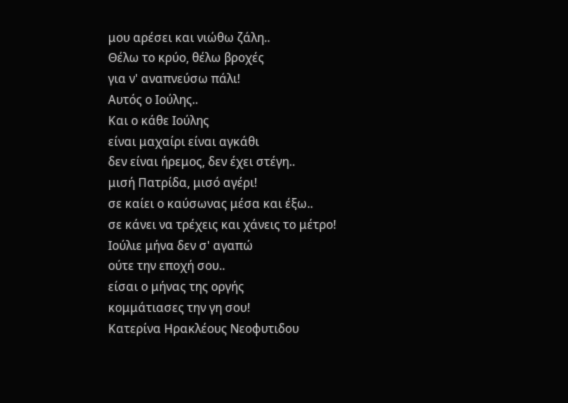μου αρέσει και νιώθω ζάλη..
Θέλω το κρύο, θέλω βροχές
για ν' αναπνεύσω πάλι!
Αυτός ο Ιούλης..
Και ο κάθε Ιούλης
είναι μαχαίρι είναι αγκάθι
δεν είναι ήρεμος, δεν έχει στέγη..
μισή Πατρίδα, μισό αγέρι!
σε καίει ο καύσωνας μέσα και έξω..
σε κάνει να τρέχεις και χάνεις το μέτρο!
Ιούλιε μήνα δεν σ' αγαπώ
ούτε την εποχή σου..
είσαι ο μήνας της οργής
κομμάτιασες την γη σου!
Κατερίνα Ηρακλέους Νεοφυτιδου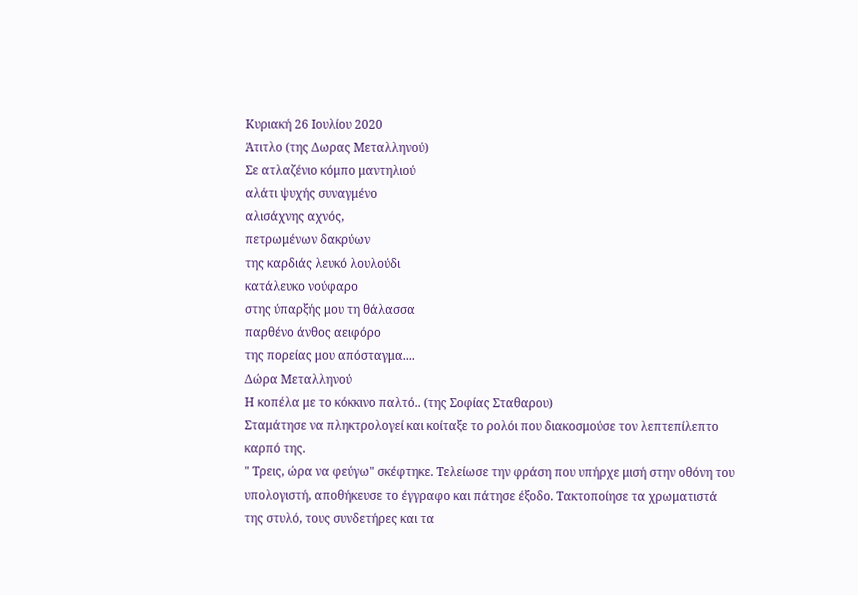Κυριακή 26 Ιουλίου 2020
Άτιτλο (της Δωρας Μεταλληνού)
Σε ατλαζένιο κόμπο μαντηλιού
αλάτι ψυχής συναγμένο
αλισάχνης αχνός,
πετρωμένων δακρύων
της καρδιάς λευκό λουλούδι
κατάλευκo νούφαρο
στης ύπαρξής μου τη θάλασσα
παρθένο άνθος αειφόρο
της πορείας μου απόσταγμα....
Δώρα Μεταλληνού
Η κοπέλα με το κόκκινο παλτό.. (της Σοφίας Σταθαρου)
Σταμάτησε να πληκτρολογεί και κοίταξε το ρολόι που διακοσμούσε τον λεπτεπίλεπτο καρπό της.
" Τρεις, ώρα να φεύγω" σκέφτηκε. Τελείωσε την φράση που υπήρχε μισή στην οθόνη του υπολογιστή, αποθήκευσε το έγγραφο και πάτησε έξοδο. Τακτοποίησε τα χρωματιστά της στυλό, τους συνδετήρες και τα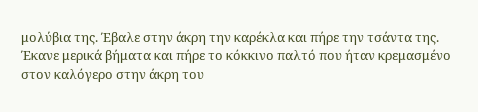μολύβια της. Έβαλε στην άκρη την καρέκλα και πήρε την τσάντα της.
Έκανε μερικά βήματα και πήρε το κόκκινο παλτό που ήταν κρεμασμένο στον καλόγερο στην άκρη του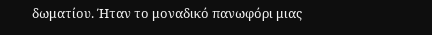δωματίου. Ήταν το μοναδικό πανωφόρι μιας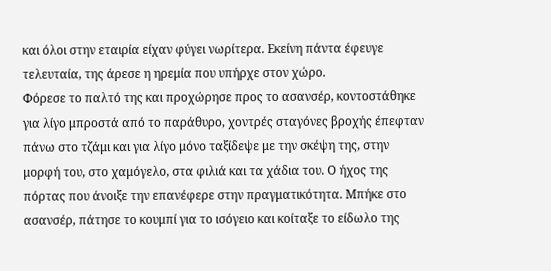και όλοι στην εταιρία είχαν φύγει νωρίτερα. Εκείνη πάντα έφευγε τελευταία, της άρεσε η ηρεμία που υπήρχε στον χώρο.
Φόρεσε το παλτό της και προχώρησε προς το ασανσέρ, κοντοστάθηκε για λίγο μπροστά από το παράθυρο, χοντρές σταγόνες βροχής έπεφταν πάνω στο τζάμι και για λίγο μόνο ταξίδεψε με την σκέψη της, στην μορφή του, στο χαμόγελο, στα φιλιά και τα χάδια του. Ο ήχος της πόρτας που άνοιξε την επανέφερε στην πραγματικότητα. Μπήκε στο ασανσέρ, πάτησε το κουμπί για το ισόγειο και κοίταξε το είδωλο της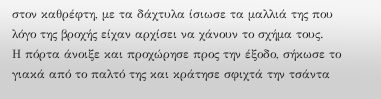στον καθρέφτη, με τα δάχτυλα ίσιωσε τα μαλλιά της που λόγο της βροχής είχαν αρχίσει να χάνουν το σχήμα τους.
Η πόρτα άνοιξε και προχώρησε προς την έξοδο, σήκωσε το γιακά από το παλτό της και κράτησε σφιχτά την τσάντα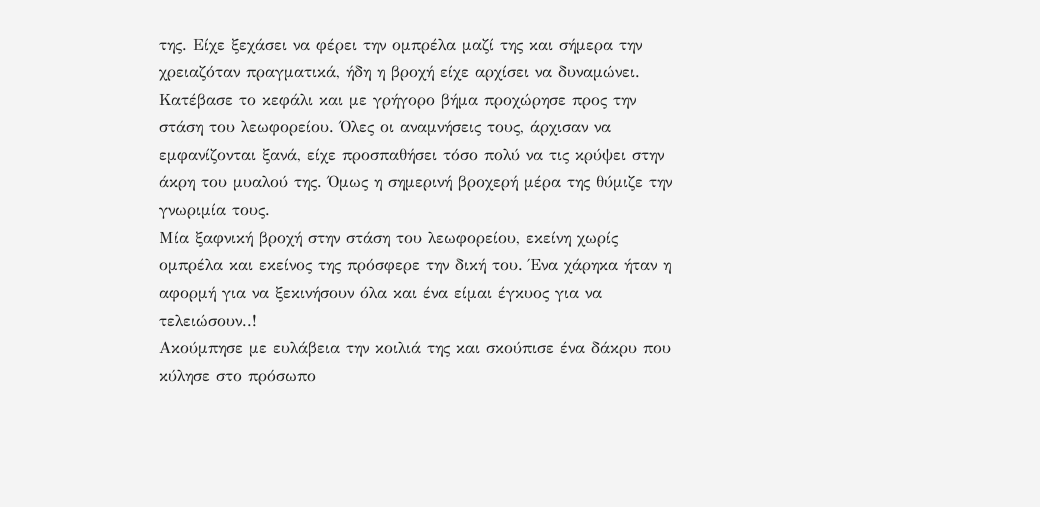της. Είχε ξεχάσει να φέρει την ομπρέλα μαζί της και σήμερα την χρειαζόταν πραγματικά, ήδη η βροχή είχε αρχίσει να δυναμώνει. Κατέβασε το κεφάλι και με γρήγορο βήμα προχώρησε προς την στάση του λεωφορείου. Όλες οι αναμνήσεις τους, άρχισαν να εμφανίζονται ξανά, είχε προσπαθήσει τόσο πολύ να τις κρύψει στην άκρη του μυαλού της. Όμως η σημερινή βροχερή μέρα της θύμιζε την γνωριμία τους.
Μία ξαφνική βροχή στην στάση του λεωφορείου, εκείνη χωρίς ομπρέλα και εκείνος της πρόσφερε την δική του. Ένα χάρηκα ήταν η αφορμή για να ξεκινήσουν όλα και ένα είμαι έγκυος για να τελειώσουν..!
Ακούμπησε με ευλάβεια την κοιλιά της και σκούπισε ένα δάκρυ που κύλησε στο πρόσωπο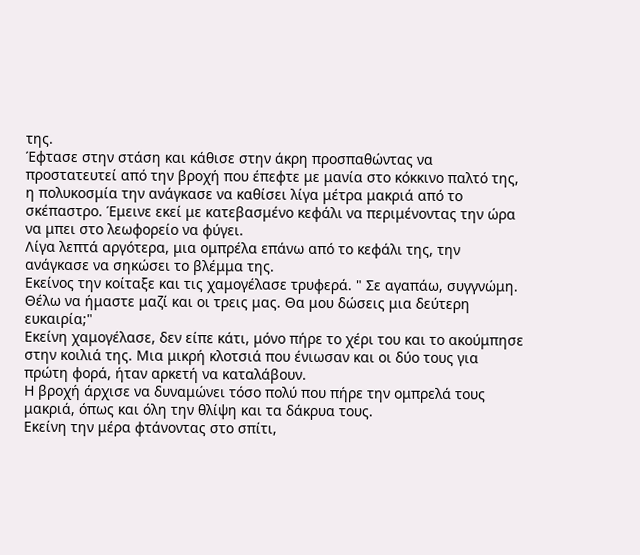της.
Έφτασε στην στάση και κάθισε στην άκρη προσπαθώντας να προστατευτεί από την βροχή που έπεφτε με μανία στο κόκκινο παλτό της, η πολυκοσμία την ανάγκασε να καθίσει λίγα μέτρα μακριά από το σκέπαστρο. Έμεινε εκεί με κατεβασμένο κεφάλι να περιμένοντας την ώρα να μπει στο λεωφορείο να φύγει.
Λίγα λεπτά αργότερα, μια ομπρέλα επάνω από το κεφάλι της, την ανάγκασε να σηκώσει το βλέμμα της.
Εκείνος την κοίταξε και τις χαμογέλασε τρυφερά. " Σε αγαπάω, συγγνώμη. Θέλω να ήμαστε μαζί και οι τρεις μας. Θα μου δώσεις μια δεύτερη ευκαιρία;"
Εκείνη χαμογέλασε, δεν είπε κάτι, μόνο πήρε το χέρι του και το ακούμπησε στην κοιλιά της. Μια μικρή κλοτσιά που ένιωσαν και οι δύο τους για πρώτη φορά, ήταν αρκετή να καταλάβουν.
Η βροχή άρχισε να δυναμώνει τόσο πολύ που πήρε την ομπρελά τους μακριά, όπως και όλη την θλίψη και τα δάκρυα τους.
Εκείνη την μέρα φτάνοντας στο σπίτι,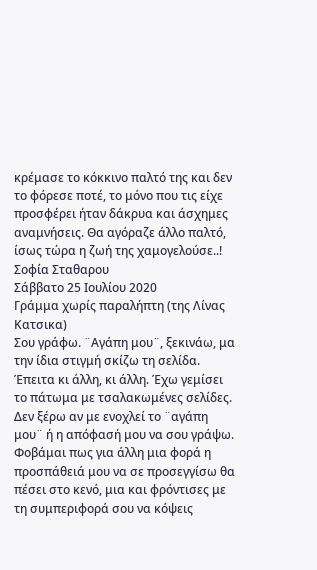κρέμασε το κόκκινο παλτό της και δεν το φόρεσε ποτέ, το μόνο που τις είχε προσφέρει ήταν δάκρυα και άσχημες αναμνήσεις. Θα αγόραζε άλλο παλτό, ίσως τώρα η ζωή της χαμογελούσε..!
Σοφία Σταθαρου
Σάββατο 25 Ιουλίου 2020
Γράμμα χωρίς παραλήπτη (της Λίνας Κατσικα)
Σου γράφω. ¨Αγάπη μου¨, ξεκινάω, μα την ίδια στιγμή σκίζω τη σελίδα. Έπειτα κι άλλη, κι άλλη. Έχω γεμίσει το πάτωμα με τσαλακωμένες σελίδες. Δεν ξέρω αν με ενοχλεί το ¨αγάπη μου¨ ή η απόφασή μου να σου γράψω. Φοβάμαι πως για άλλη μια φορά η προσπάθειά μου να σε προσεγγίσω θα πέσει στο κενό, μια και φρόντισες με τη συμπεριφορά σου να κόψεις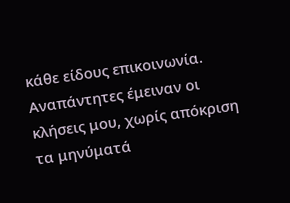κάθε είδους επικοινωνία. Αναπάντητες έμειναν οι κλήσεις μου, χωρίς απόκριση τα μηνύματά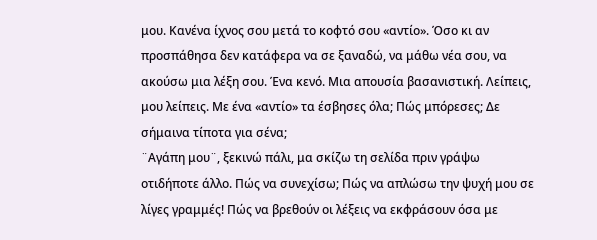μου. Κανένα ίχνος σου μετά το κοφτό σου «αντίο». Όσο κι αν προσπάθησα δεν κατάφερα να σε ξαναδώ, να μάθω νέα σου, να ακούσω μια λέξη σου. Ένα κενό. Μια απουσία βασανιστική. Λείπεις, μου λείπεις. Με ένα «αντίο» τα έσβησες όλα; Πώς μπόρεσες; Δε σήμαινα τίποτα για σένα;
¨Αγάπη μου¨, ξεκινώ πάλι, μα σκίζω τη σελίδα πριν γράψω οτιδήποτε άλλο. Πώς να συνεχίσω; Πώς να απλώσω την ψυχή μου σε λίγες γραμμές! Πώς να βρεθούν οι λέξεις να εκφράσουν όσα με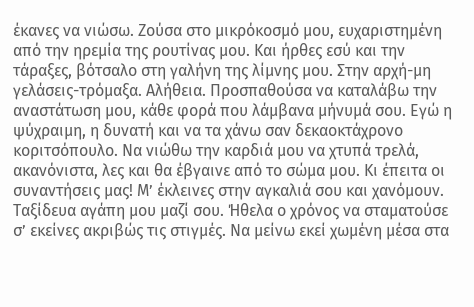έκανες να νιώσω. Ζούσα στο μικρόκοσμό μου, ευχαριστημένη από την ηρεμία της ρουτίνας μου. Και ήρθες εσύ και την τάραξες, βότσαλο στη γαλήνη της λίμνης μου. Στην αρχή-μη γελάσεις-τρόμαξα. Αλήθεια. Προσπαθούσα να καταλάβω την αναστάτωση μου, κάθε φορά που λάμβανα μήνυμά σου. Εγώ η ψύχραιμη, η δυνατή και να τα χάνω σαν δεκαοκτάχρονο κοριτσόπουλο. Να νιώθω την καρδιά μου να χτυπά τρελά, ακανόνιστα, λες και θα έβγαινε από το σώμα μου. Κι έπειτα οι συναντήσεις μας! Μ’ έκλεινες στην αγκαλιά σου και χανόμουν. Ταξίδευα αγάπη μου μαζί σου. Ήθελα ο χρόνος να σταματούσε σ’ εκείνες ακριβώς τις στιγμές. Να μείνω εκεί χωμένη μέσα στα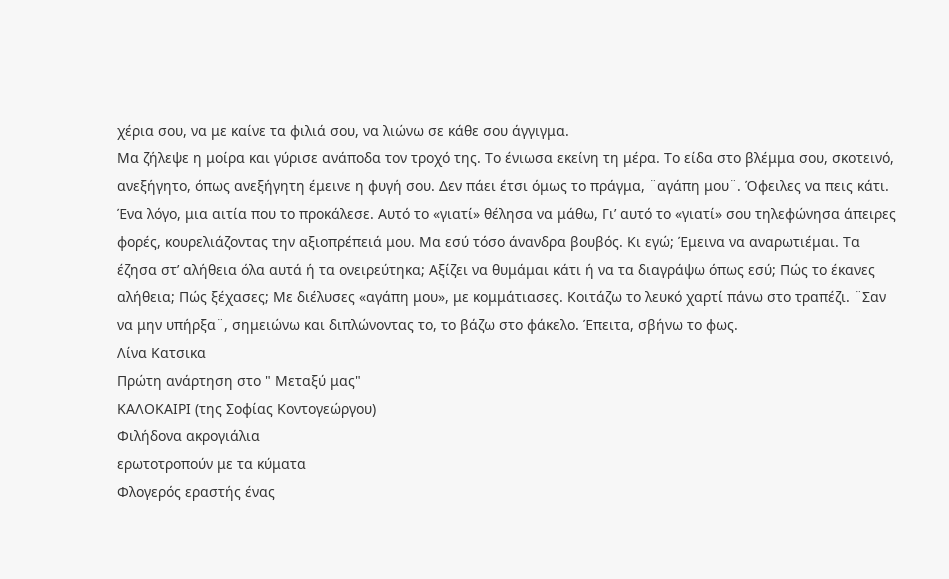χέρια σου, να με καίνε τα φιλιά σου, να λιώνω σε κάθε σου άγγιγμα.
Μα ζήλεψε η μοίρα και γύρισε ανάποδα τον τροχό της. Το ένιωσα εκείνη τη μέρα. Το είδα στο βλέμμα σου, σκοτεινό, ανεξήγητο, όπως ανεξήγητη έμεινε η φυγή σου. Δεν πάει έτσι όμως το πράγμα, ¨αγάπη μου¨. Όφειλες να πεις κάτι. Ένα λόγο, μια αιτία που το προκάλεσε. Αυτό το «γιατί» θέλησα να μάθω, Γι’ αυτό το «γιατί» σου τηλεφώνησα άπειρες φορές, κουρελιάζοντας την αξιοπρέπειά μου. Μα εσύ τόσο άνανδρα βουβός. Κι εγώ; Έμεινα να αναρωτιέμαι. Τα έζησα στ’ αλήθεια όλα αυτά ή τα ονειρεύτηκα; Αξίζει να θυμάμαι κάτι ή να τα διαγράψω όπως εσύ; Πώς το έκανες αλήθεια; Πώς ξέχασες; Με διέλυσες «αγάπη μου», με κομμάτιασες. Κοιτάζω το λευκό χαρτί πάνω στο τραπέζι. ¨Σαν να μην υπήρξα¨, σημειώνω και διπλώνοντας το, το βάζω στο φάκελο. Έπειτα, σβήνω το φως.
Λίνα Κατσικα
Πρώτη ανάρτηση στο " Μεταξύ μας"
ΚΑΛΟΚΑΙΡΙ (της Σοφίας Κοντογεώργου)
Φιλήδονα ακρογιάλια
ερωτοτροπούν με τα κύματα
Φλογερός εραστής ένας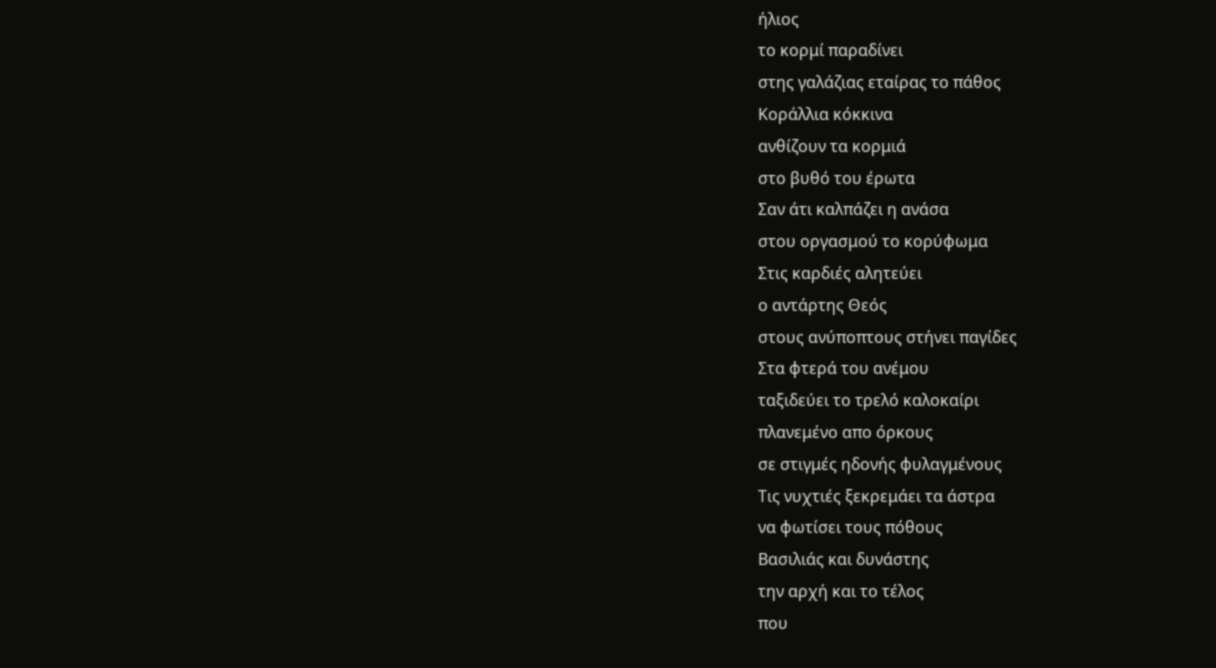ήλιος
το κορμί παραδίνει
στης γαλάζιας εταίρας το πάθος
Κοράλλια κόκκινα
ανθίζουν τα κορμιά
στο βυθό του έρωτα
Σαν άτι καλπάζει η ανάσα
στου οργασμού το κορύφωμα
Στις καρδιές αλητεύει
ο αντάρτης Θεός
στους ανύποπτους στήνει παγίδες
Στα φτερά του ανέμου
ταξιδεύει το τρελό καλοκαίρι
πλανεμένο απο όρκους
σε στιγμές ηδονής φυλαγμένους
Τις νυχτιές ξεκρεμάει τα άστρα
να φωτίσει τους πόθους
Βασιλιάς και δυνάστης
την αρχή και το τέλος
που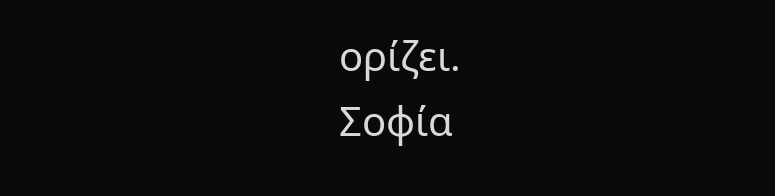ορίζει.
Σοφία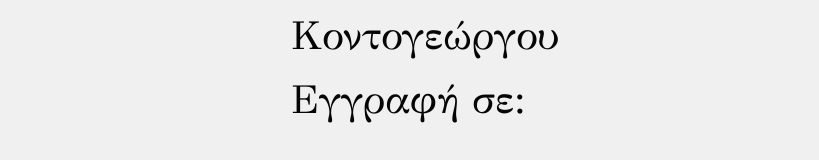Κοντογεώργου
Εγγραφή σε: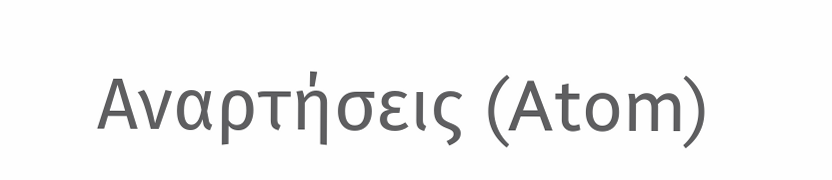Αναρτήσεις (Atom)